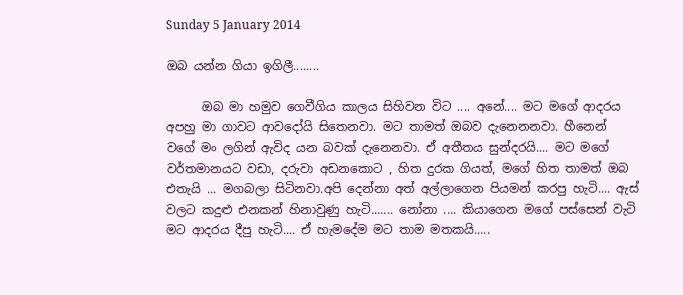Sunday 5 January 2014

ඔබ යන්න ගියා ඉගිලී........

      ඔබ මා හමුව ගෙවීගිය කාලය සිහිවන විට .... අනේ.... මට මගේ ආදරය අපහු මා ගාවට ආවදෝයි සිතෙනවා. මට තාමත් ඔබව දැනෙනනවා. හීනෙන් වගේ මං ලගින් ඇවිද යන බවක් දැනෙනවා. ඒ අතීතය සුන්දරයි.... මට මගේ වර්තමානයට වඩා, දරුවා අඩනකොට , හිත දුරක ගියත්, මගේ හිත තාමත් ඔබ එතැයි ... මගබලා සිටිනවා.අපි දෙන්නා අත් අල්ලාගෙන පියමන් කරපු හැටි.... ඇස් වලට කදුළු එනකන් හිනාවුණු හැටි....... නෝනා .... කියාගෙන මගේ පස්සෙන් වැටි මට ආදරය දීපු හැටි.... ඒ හැමදේම මට තාම මතකයි.....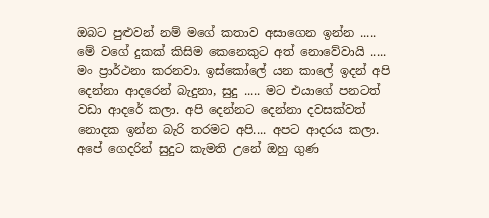ඔබට පුළුවන් නම් මගේ කතාව අසාගෙන ඉන්න ..... මේ වගේ දුකක් කිසිම කෙනෙකුට අත් නොවේවායි ..... මං ප්‍රාර්ථනා කරනවා. ඉස්කෝලේ යන කාලේ ඉදන් අපි දෙන්නා ආදරෙන් බැදුනා, සුදු ..... මට එයාගේ පනටත් වඩා ආදරේ කලා. අපි දෙන්නට දෙන්නා දවසක්වත් නොදක ඉන්න බැරි තරමට අපි.... අපට ආදරය කලා. අපේ ගෙදරින් සුදුට කැමති උනේ ඔහු ගුණ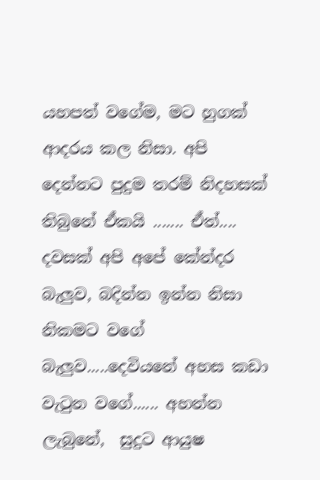යහපත් වගේම, මට හුගක් ආදරය කල නිසා. අපි දෙන්නට පුදුම තරම් නිදහසක් තිබුනේ ඒකයි ....... ඒත්.... දවසක් අපි අපේ කේන්දර බැලුව, බදින්න ඉන්න නිසා නිකමට වගේ බැලුව.....දෙවියනේ අහස කඩා වැටුන වගේ...... අහන්න ලැබුනේ,  සුදුට ආයුෂ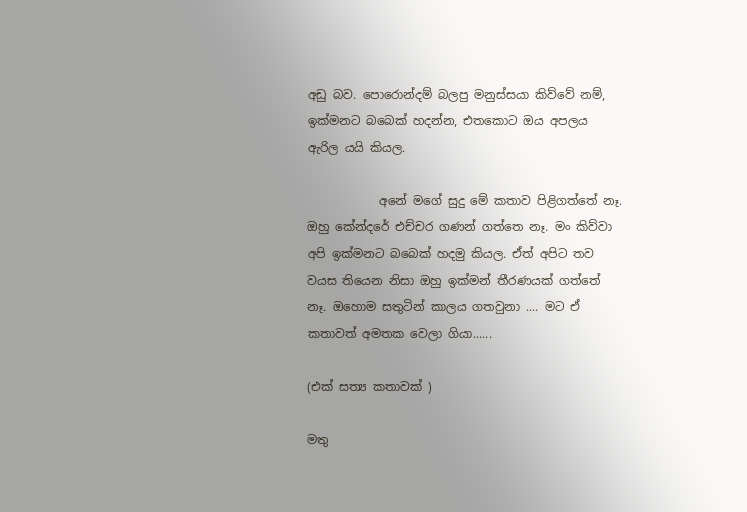අඩු බව. පොරොන්දම් බලපු මනුස්සයා කිව්වේ නම්, ඉක්මනට බබෙක් හදන්න, එතකොට ඔය අපලය ඇරිල යයි කියල.

            අනේ මගේ සුදු මේ කතාව පිළිගත්තේ නෑ. ඔහු කේන්දරේ එච්චර ගණන් ගත්තෙ නෑ. මං කිව්වා අපි ඉක්මනට බබෙක් හදමු කියල. ඒත් අපිට තව වයස තියෙන නිසා ඔහු ඉක්මන් තීරණයක් ගත්තේ නෑ. ඔහොම සතුටින් කාලය ගතවුනා .... මට ඒ කතාවත් අමතක වෙලා ගියා......

(එක් සත්‍ය කතාවක් )

මතු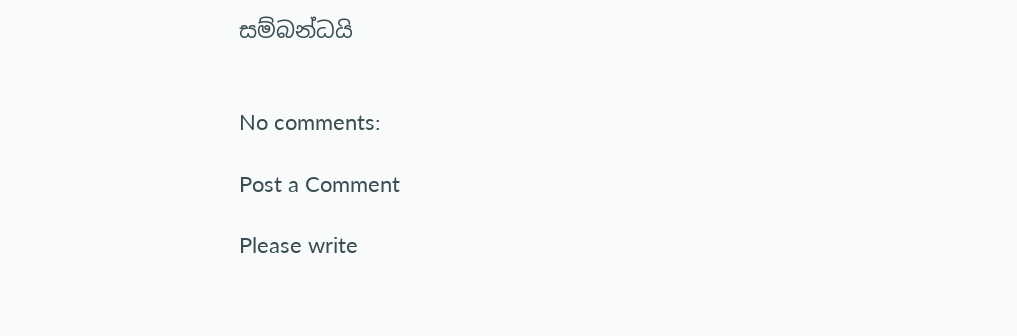සම්බන්ධයි


No comments:

Post a Comment

Please write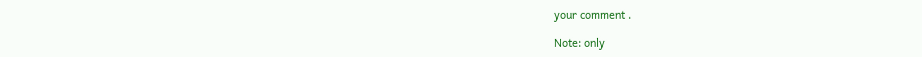your comment .

Note: only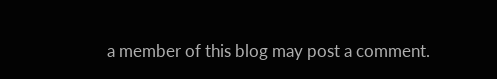a member of this blog may post a comment.